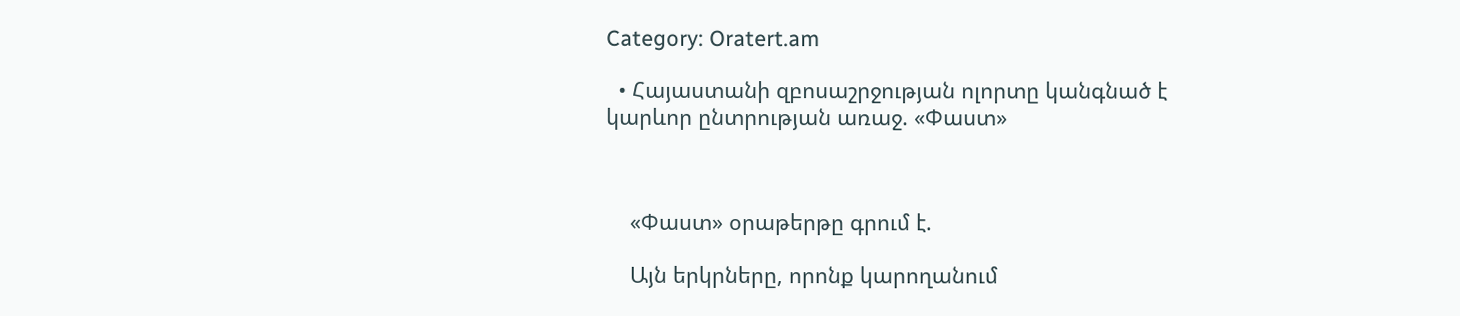Category: Oratert.am

  • Հայաստանի զբոսաշրջության ոլորտը կանգնած է կարևոր ընտրության առաջ. «Փաստ»



    «Փաստ» օրաթերթը գրում է.

    Այն երկրները, որոնք կարողանում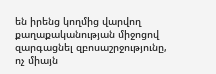են իրենց կողմից վարվող քաղաքականության միջոցով զարգացնել զբոսաշրջությունը, ոչ միայն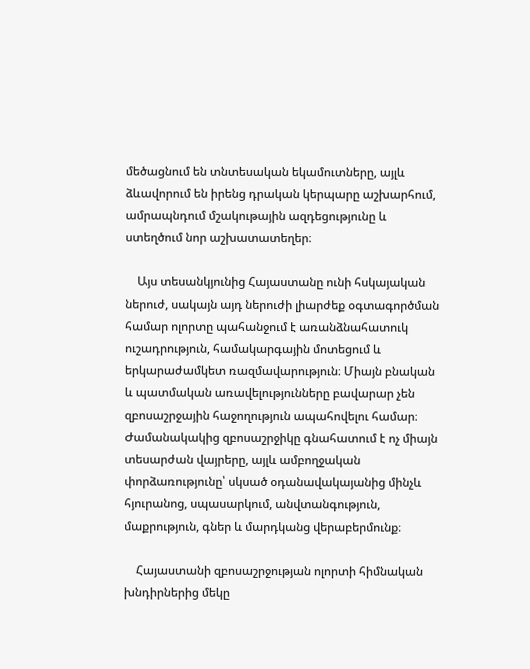մեծացնում են տնտեսական եկամուտները, այլև ձևավորում են իրենց դրական կերպարը աշխարհում, ամրապնդում մշակութային ազդեցությունը և ստեղծում նոր աշխատատեղեր։

    Այս տեսանկյունից Հայաստանը ունի հսկայական ներուժ, սակայն այդ ներուժի լիարժեք օգտագործման համար ոլորտը պահանջում է առանձնահատուկ ուշադրություն, համակարգային մոտեցում և երկարաժամկետ ռազմավարություն։ Միայն բնական և պատմական առավելությունները բավարար չեն զբոսաշրջային հաջողություն ապահովելու համար։ Ժամանակակից զբոսաշրջիկը գնահատում է ոչ միայն տեսարժան վայրերը, այլև ամբողջական փորձառությունը՝ սկսած օդանավակայանից մինչև հյուրանոց, սպասարկում, անվտանգություն, մաքրություն, գներ և մարդկանց վերաբերմունք։

    Հայաստանի զբոսաշրջության ոլորտի հիմնական խնդիրներից մեկը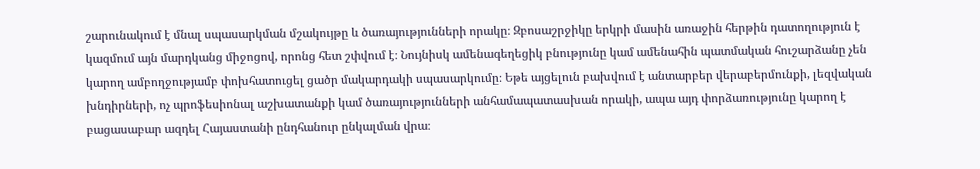շարունակում է մնալ սպասարկման մշակույթը և ծառայությունների որակը։ Զբոսաշրջիկը երկրի մասին առաջին հերթին դատողություն է կազմում այն մարդկանց միջոցով, որոնց հետ շփվում է։ Նույնիսկ ամենագեղեցիկ բնությունը կամ ամենահին պատմական հուշարձանը չեն կարող ամբողջությամբ փոխհատուցել ցածր մակարդակի սպասարկումը։ Եթե այցելուն բախվում է անտարբեր վերաբերմունքի, լեզվական խնդիրների, ոչ պրոֆեսիոնալ աշխատանքի կամ ծառայությունների անհամապատասխան որակի, ապա այդ փորձառությունը կարող է բացասաբար ազդել Հայաստանի ընդհանուր ընկալման վրա։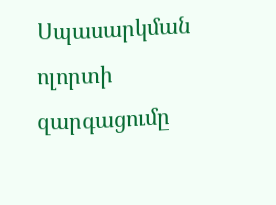Սպասարկման ոլորտի զարգացումը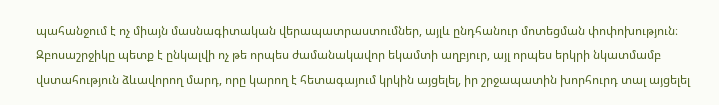պահանջում է ոչ միայն մասնագիտական վերապատրաստումներ, այլև ընդհանուր մոտեցման փոփոխություն։ Զբոսաշրջիկը պետք է ընկալվի ոչ թե որպես ժամանակավոր եկամտի աղբյուր, այլ որպես երկրի նկատմամբ վստահություն ձևավորող մարդ, որը կարող է հետագայում կրկին այցելել, իր շրջապատին խորհուրդ տալ այցելել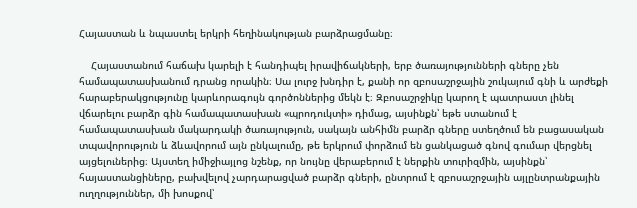Հայաստան և նպաստել երկրի հեղինակության բարձրացմանը։

    Հայաստանում հաճախ կարելի է հանդիպել իրավիճակների, երբ ծառայությունների գները չեն համապատասխանում դրանց որակին։ Սա լուրջ խնդիր է, քանի որ զբոսաշրջային շուկայում գնի և արժեքի հարաբերակցությունը կարևորագույն գործոններից մեկն է։ Զբոսաշրջիկը կարող է պատրաստ լինել վճարելու բարձր գին համապատասխան «պրոդուկտի» դիմաց, այսինքն՝ եթե ստանում է համապատասխան մակարդակի ծառայություն, սակայն անհիմն բարձր գները ստեղծում են բացասական տպավորություն և ձևավորում այն ընկալումը, թե երկրում փորձում են ցանկացած գնով գումար վերցնել այցելուներից։ Այստեղ իմիջիայլոց նշենք, որ նույնը վերաբերում է ներքին տուրիզմին, այսինքն՝ հայաստանցիները, բախվելով չարդարացված բարձր գների, ընտրում է զբոսաշրջային այլընտրանքային ուղղություններ, մի խոսքով՝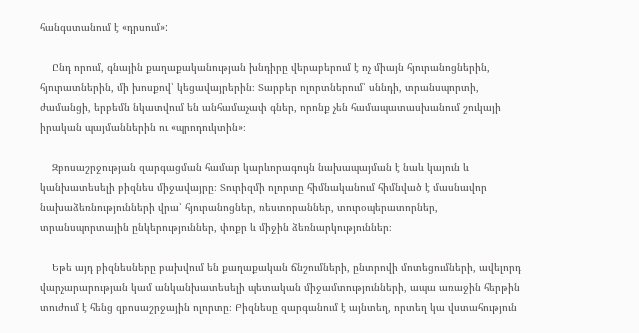հանգստանում է «դրսում»:

    Ընդ որում, գնային քաղաքականության խնդիրը վերաբերում է ոչ միայն հյուրանոցներին, հյուրատներին, մի խոսքով՝ կեցավայրերին։ Տարբեր ոլորտներում՝ սննդի, տրանսպորտի, ժամանցի, երբեմն նկատվում են անհամաչափ գներ, որոնք չեն համապատասխանում շուկայի իրական պայմաններին ու «պրոդուկտին»։

    Զբոսաշրջության զարգացման համար կարևորագույն նախապայման է նաև կայուն և կանխատեսելի բիզնես միջավայրը։ Տուրիզմի ոլորտը հիմնականում հիմնված է մասնավոր նախաձեռնությունների վրա՝ հյուրանոցներ, ռեստորաններ, տուրօպերատորներ, տրանսպորտային ընկերություններ, փոքր և միջին ձեռնարկություններ։

    Եթե այդ բիզնեսները բախվում են քաղաքական ճնշումների, ընտրովի մոտեցումների, ավելորդ վարչարարության կամ անկանխատեսելի պետական միջամտությունների, ապա առաջին հերթին տուժում է հենց զբոսաշրջային ոլորտը։ Բիզնեսը զարգանում է այնտեղ, որտեղ կա վստահություն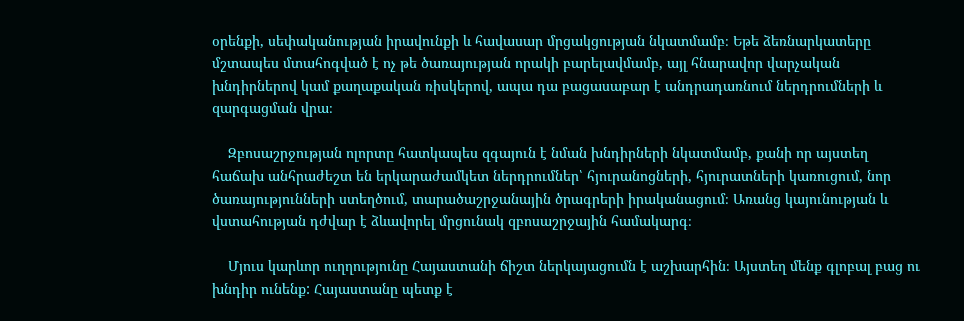օրենքի, սեփականության իրավունքի և հավասար մրցակցության նկատմամբ։ Եթե ձեռնարկատերը մշտապես մտահոգված է ոչ թե ծառայության որակի բարելավմամբ, այլ հնարավոր վարչական խնդիրներով կամ քաղաքական ռիսկերով, ապա դա բացասաբար է անդրադառնում ներդրումների և զարգացման վրա։

    Զբոսաշրջության ոլորտը հատկապես զգայուն է նման խնդիրների նկատմամբ, քանի որ այստեղ հաճախ անհրաժեշտ են երկարաժամկետ ներդրումներ՝ հյուրանոցների, հյուրատների կառուցում, նոր ծառայությունների ստեղծում, տարածաշրջանային ծրագրերի իրականացում։ Առանց կայունության և վստահության դժվար է ձևավորել մրցունակ զբոսաշրջային համակարգ։

    Մյուս կարևոր ուղղությունը Հայաստանի ճիշտ ներկայացումն է աշխարհին։ Այստեղ մենք գլոբալ բաց ու խնդիր ունենք: Հայաստանը պետք է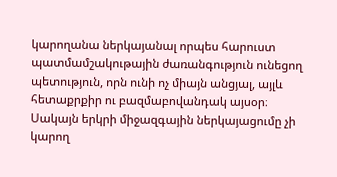կարողանա ներկայանալ որպես հարուստ պատմամշակութային ժառանգություն ունեցող պետություն, որն ունի ոչ միայն անցյալ, այլև հետաքրքիր ու բազմաբովանդակ այսօր։ Սակայն երկրի միջազգային ներկայացումը չի կարող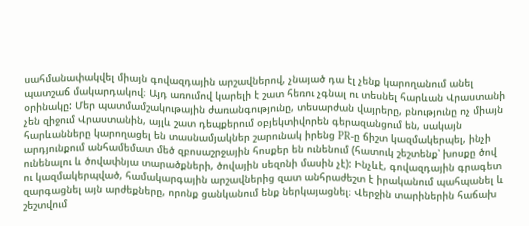սահմանափակվել միայն գովազդային արշավներով, չնայած դա էլ չենք կարողանում անել պատշաճ մակարդակով։ Այդ առումով կարելի է շատ հեռու չգնալ ու տեսնել հարևան Վրաստանի օրինակը: Մեր պատմամշակութային ժառանգությունը, տեսարժան վայրերը, բնությունը ոչ միայն չեն զիջում Վրաստանին, այլև շատ դեպքերում օբյեկտիվորեն գերազանցում են, սակայն հարևանները կարողացել են տասնամյակներ շարունակ իրենց PR-ը ճիշտ կազմակերպել, ինչի արդյունքում անհամեմատ մեծ զբոսաշրջային հոսքեր են ունենում (հատուկ շեշտենք՝ խոսքը ծով ունենալու և ծովափնյա տարածքների, ծովային սեզոնի մասին չէ): Ինչևէ, գովազդային գրագետ ու կազմակերպված, համակարգային արշավներից զատ անհրաժեշտ է իրականում պահպանել և զարգացնել այն արժեքները, որոնք ցանկանում ենք ներկայացնել։ Վերջին տարիներին հաճախ շեշտվում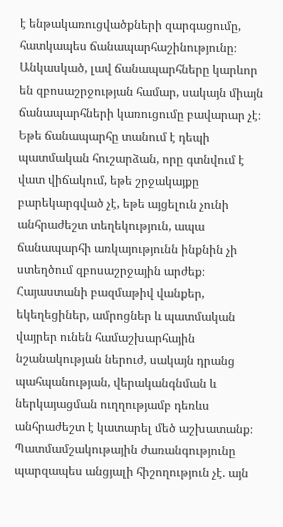է ենթակառուցվածքների զարգացումը, հատկապես ճանապարհաշինությունը։ Անկասկած, լավ ճանապարհները կարևոր են զբոսաշրջության համար, սակայն միայն ճանապարհների կառուցումը բավարար չէ։ Եթե ճանապարհը տանում է դեպի պատմական հուշարձան, որը գտնվում է վատ վիճակում, եթե շրջակայքը բարեկարգված չէ, եթե այցելուն չունի անհրաժեշտ տեղեկություն, ապա ճանապարհի առկայությունն ինքնին չի ստեղծում զբոսաշրջային արժեք։ Հայաստանի բազմաթիվ վանքեր, եկեղեցիներ, ամրոցներ և պատմական վայրեր ունեն համաշխարհային նշանակության ներուժ, սակայն դրանց պահպանության, վերականգնման և ներկայացման ուղղությամբ դեռևս անհրաժեշտ է կատարել մեծ աշխատանք։ Պատմամշակութային ժառանգությունը պարզապես անցյալի հիշողություն չէ. այն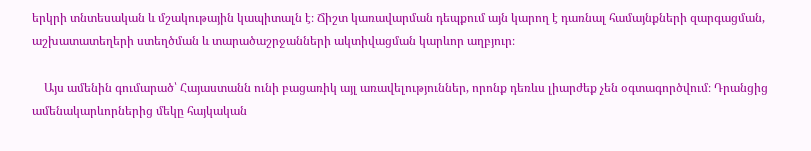երկրի տնտեսական և մշակութային կապիտալն է։ Ճիշտ կառավարման դեպքում այն կարող է դառնալ համայնքների զարգացման, աշխատատեղերի ստեղծման և տարածաշրջանների ակտիվացման կարևոր աղբյուր։

    Այս ամենին գումարած՝ Հայաստանն ունի բացառիկ այլ առավելություններ, որոնք դեռևս լիարժեք չեն օգտագործվում։ Դրանցից ամենակարևորներից մեկը հայկական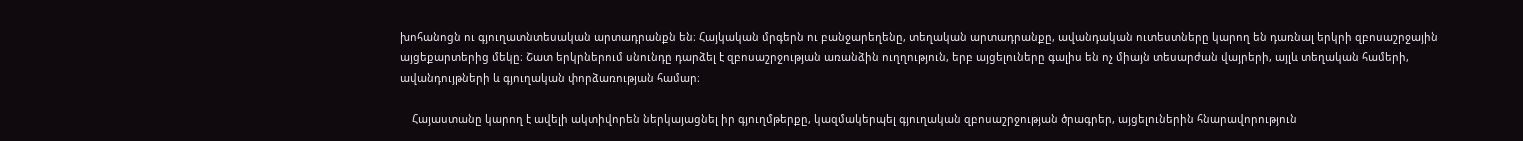խոհանոցն ու գյուղատնտեսական արտադրանքն են։ Հայկական մրգերն ու բանջարեղենը, տեղական արտադրանքը, ավանդական ուտեստները կարող են դառնալ երկրի զբոսաշրջային այցեքարտերից մեկը։ Շատ երկրներում սնունդը դարձել է զբոսաշրջության առանձին ուղղություն, երբ այցելուները գալիս են ոչ միայն տեսարժան վայրերի, այլև տեղական համերի, ավանդույթների և գյուղական փորձառության համար։

    Հայաստանը կարող է ավելի ակտիվորեն ներկայացնել իր գյուղմթերքը, կազմակերպել գյուղական զբոսաշրջության ծրագրեր, այցելուներին հնարավորություն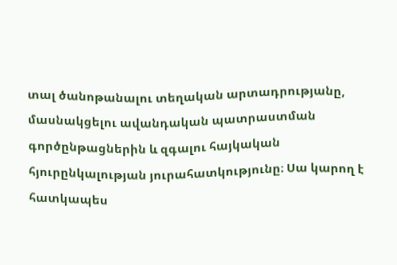տալ ծանոթանալու տեղական արտադրությանը, մասնակցելու ավանդական պատրաստման գործընթացներին և զգալու հայկական հյուրընկալության յուրահատկությունը։ Սա կարող է հատկապես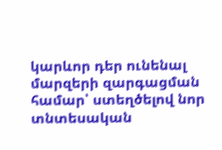կարևոր դեր ունենալ մարզերի զարգացման համար՝ ստեղծելով նոր տնտեսական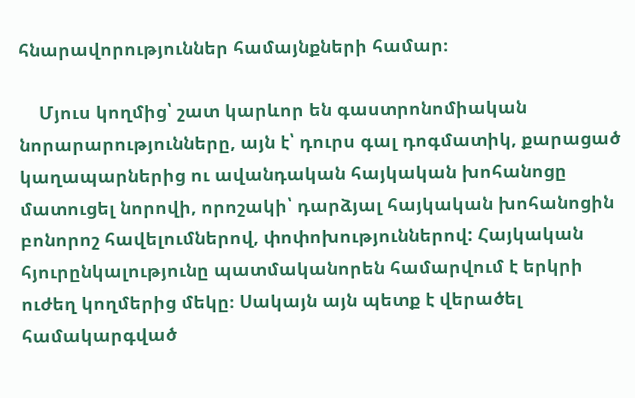հնարավորություններ համայնքների համար։

    Մյուս կողմից՝ շատ կարևոր են գաստրոնոմիական նորարարությունները, այն է՝ դուրս գալ դոգմատիկ, քարացած կաղապարներից ու ավանդական հայկական խոհանոցը մատուցել նորովի, որոշակի՝ դարձյալ հայկական խոհանոցին բոնորոշ հավելումներով, փոփոխություններով: Հայկական հյուրընկալությունը պատմականորեն համարվում է երկրի ուժեղ կողմերից մեկը։ Սակայն այն պետք է վերածել համակարգված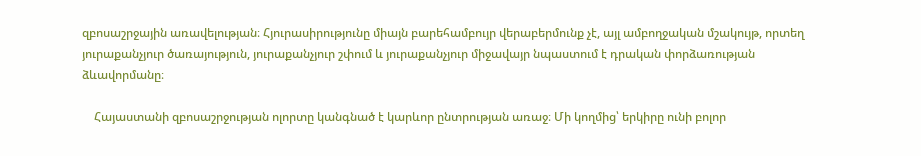զբոսաշրջային առավելության։ Հյուրասիրությունը միայն բարեհամբույր վերաբերմունք չէ, այլ ամբողջական մշակույթ, որտեղ յուրաքանչյուր ծառայություն, յուրաքանչյուր շփում և յուրաքանչյուր միջավայր նպաստում է դրական փորձառության ձևավորմանը։

    Հայաստանի զբոսաշրջության ոլորտը կանգնած է կարևոր ընտրության առաջ։ Մի կողմից՝ երկիրը ունի բոլոր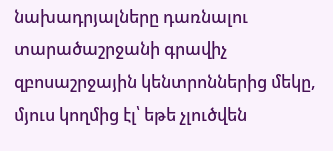նախադրյալները դառնալու տարածաշրջանի գրավիչ զբոսաշրջային կենտրոններից մեկը, մյուս կողմից էլ՝ եթե չլուծվեն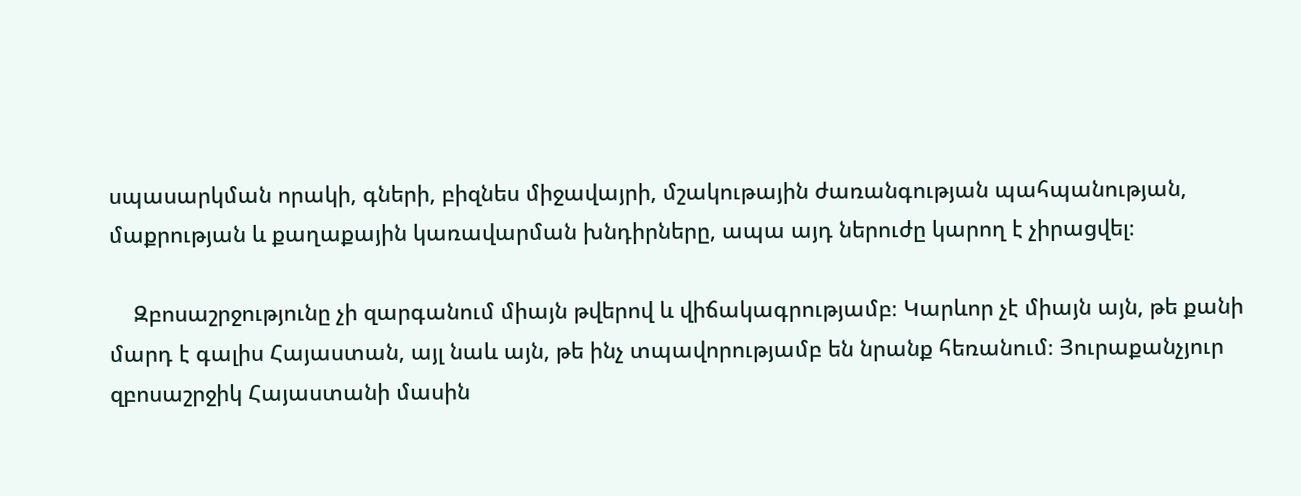սպասարկման որակի, գների, բիզնես միջավայրի, մշակութային ժառանգության պահպանության, մաքրության և քաղաքային կառավարման խնդիրները, ապա այդ ներուժը կարող է չիրացվել։

    Զբոսաշրջությունը չի զարգանում միայն թվերով և վիճակագրությամբ։ Կարևոր չէ միայն այն, թե քանի մարդ է գալիս Հայաստան, այլ նաև այն, թե ինչ տպավորությամբ են նրանք հեռանում։ Յուրաքանչյուր զբոսաշրջիկ Հայաստանի մասին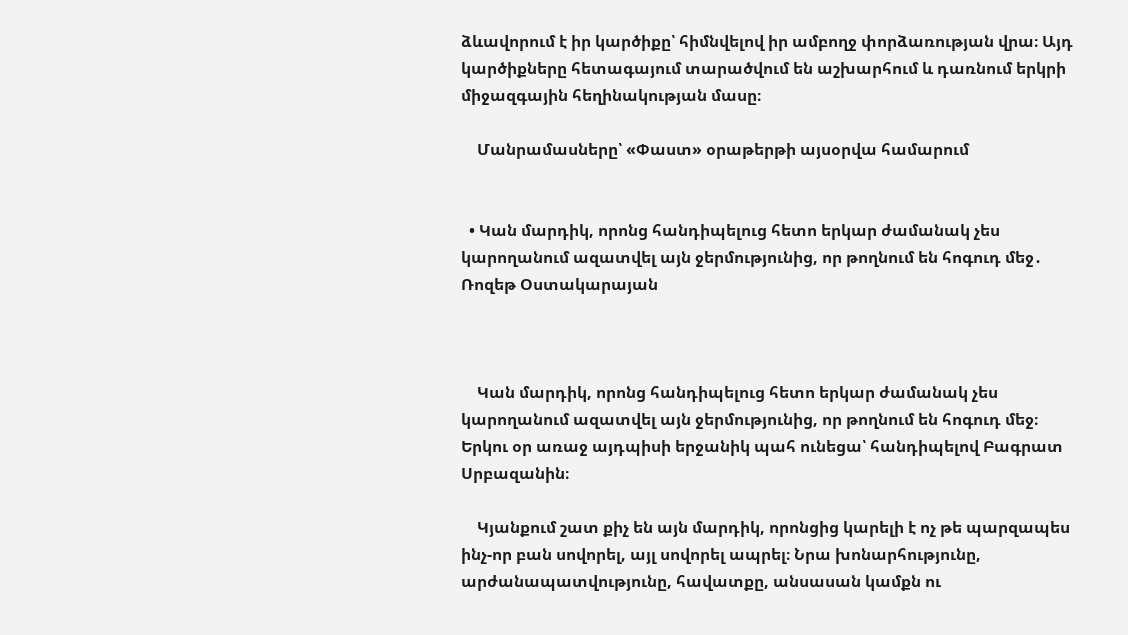ձևավորում է իր կարծիքը՝ հիմնվելով իր ամբողջ փորձառության վրա։ Այդ կարծիքները հետագայում տարածվում են աշխարհում և դառնում երկրի միջազգային հեղինակության մասը։

    Մանրամասները՝ «Փաստ» օրաթերթի այսօրվա համարում


  • Կան մարդիկ, որոնց հանդիպելուց հետո երկար ժամանակ չես կարողանում ազատվել այն ջերմությունից, որ թողնում են հոգուդ մեջ․ Ռոզեթ Օստակարայան



    Կան մարդիկ, որոնց հանդիպելուց հետո երկար ժամանակ չես կարողանում ազատվել այն ջերմությունից, որ թողնում են հոգուդ մեջ։ Երկու օր առաջ այդպիսի երջանիկ պահ ունեցա՝ հանդիպելով Բագրատ Սրբազանին։

    Կյանքում շատ քիչ են այն մարդիկ, որոնցից կարելի է ոչ թե պարզապես ինչ-որ բան սովորել, այլ սովորել ապրել։ Նրա խոնարհությունը, արժանապատվությունը, հավատքը, անսասան կամքն ու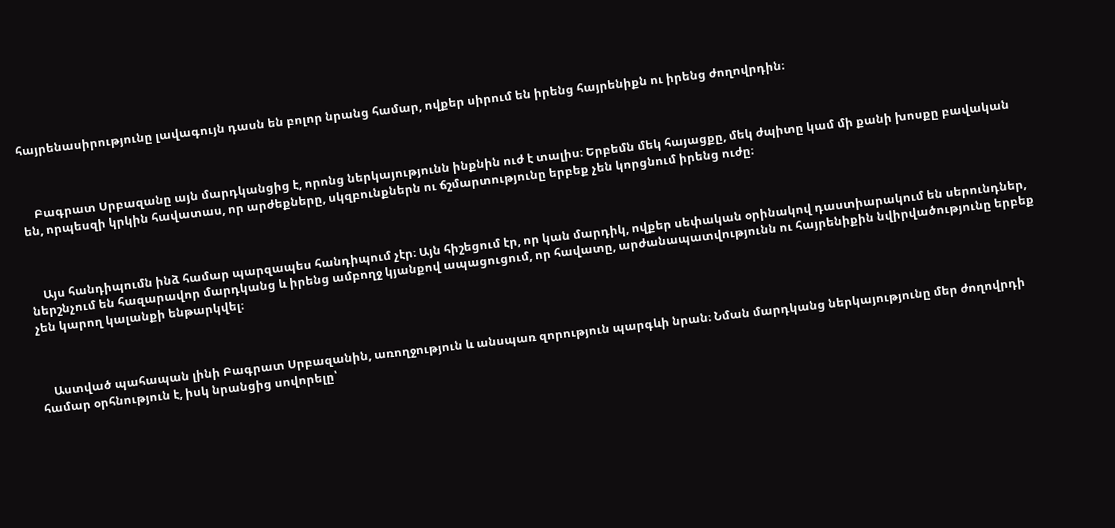հայրենասիրությունը լավագույն դասն են բոլոր նրանց համար, ովքեր սիրում են իրենց հայրենիքն ու իրենց ժողովրդին։



    Բագրատ Սրբազանը այն մարդկանցից է, որոնց ներկայությունն ինքնին ուժ է տալիս։ Երբեմն մեկ հայացքը, մեկ ժպիտը կամ մի քանի խոսքը բավական են, որպեսզի կրկին հավատաս, որ արժեքները, սկզբունքներն ու ճշմարտությունը երբեք չեն կորցնում իրենց ուժը։



    Այս հանդիպումն ինձ համար պարզապես հանդիպում չէր։ Այն հիշեցում էր, որ կան մարդիկ, ովքեր սեփական օրինակով դաստիարակում են սերունդներ, ներշնչում են հազարավոր մարդկանց և իրենց ամբողջ կյանքով ապացուցում, որ հավատը, արժանապատվությունն ու հայրենիքին նվիրվածությունը երբեք չեն կարող կալանքի ենթարկվել։



    Աստված պահապան լինի Բագրատ Սրբազանին, առողջություն և անսպառ զորություն պարգևի նրան։ Նման մարդկանց ներկայությունը մեր ժողովրդի համար օրհնություն է, իսկ նրանցից սովորելը՝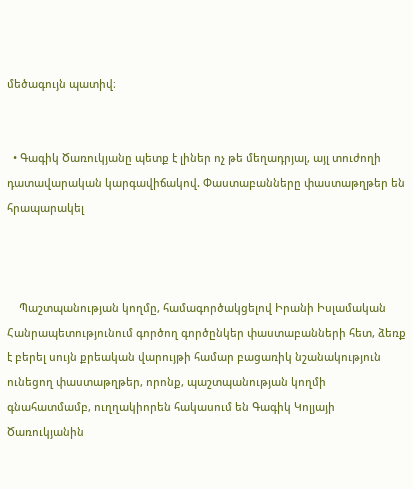մեծագույն պատիվ։


  • Գագիկ Ծառուկյանը պետք է լիներ ոչ թե մեղադրյալ, այլ տուժողի դատավարական կարգավիճակով. Փաստաբանները փաստաթղթեր են հրապարակել



    Պաշտպանության կողմը, համագործակցելով Իրանի Իսլամական Հանրապետությունում գործող գործընկեր փաստաբանների հետ, ձեռք է բերել սույն քրեական վարույթի համար բացառիկ նշանակություն ունեցող փաստաթղթեր, որոնք, պաշտպանության կողմի գնահատմամբ, ուղղակիորեն հակասում են Գագիկ Կոլյայի Ծառուկյանին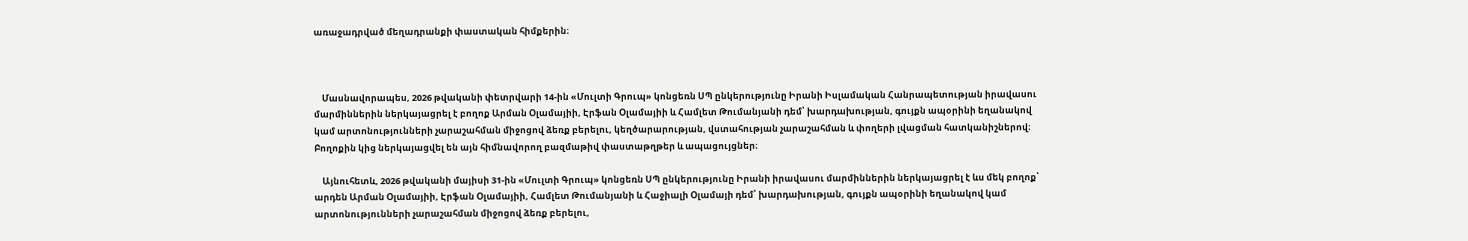առաջադրված մեղադրանքի փաստական հիմքերին։



    Մասնավորապես, 2026 թվականի փետրվարի 14-ին «Մուլտի Գրուպ» կոնցեռն ՍՊ ընկերությունը Իրանի Իսլամական Հանրապետության իրավասու մարմիններին ներկայացրել է բողոք Արման Օլամայիի, Էրֆան Օլամայիի և Համլետ Թումանյանի դեմ՝ խարդախության, գույքն ապօրինի եղանակով կամ արտոնությունների չարաշահման միջոցով ձեռք բերելու, կեղծարարության, վստահության չարաշահման և փողերի լվացման հատկանիշներով։ Բողոքին կից ներկայացվել են այն հիմնավորող բազմաթիվ փաստաթղթեր և ապացույցներ։

    Այնուհետև, 2026 թվականի մայիսի 31-ին «Մուլտի Գրուպ» կոնցեռն ՍՊ ընկերությունը Իրանի իրավասու մարմիններին ներկայացրել է ևս մեկ բողոք՝ արդեն Արման Օլամայիի, Էրֆան Օլամայիի, Համլետ Թումանյանի և Հաջիալի Օլամայի դեմ՝ խարդախության, գույքն ապօրինի եղանակով կամ արտոնությունների չարաշահման միջոցով ձեռք բերելու,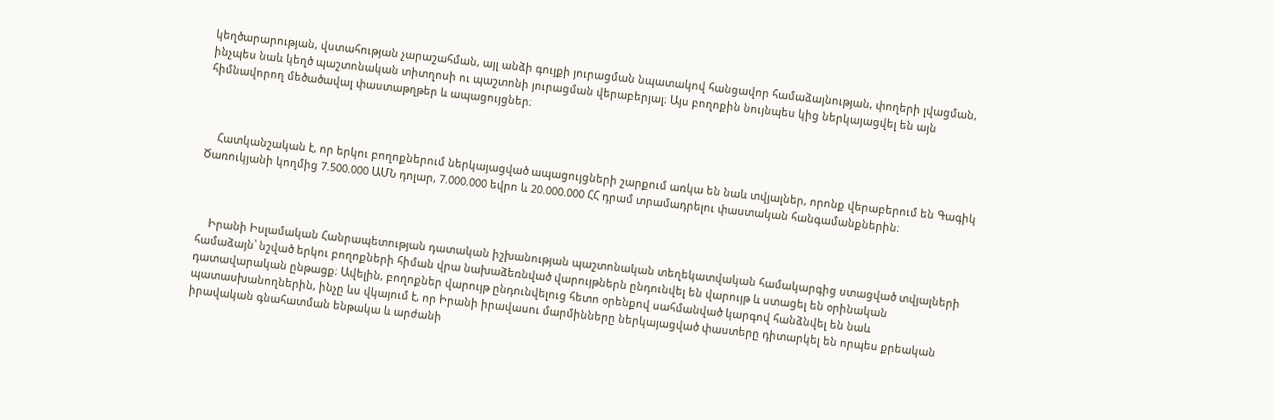կեղծարարության, վստահության չարաշահման, այլ անձի գույքի յուրացման նպատակով հանցավոր համաձայնության, փողերի լվացման, ինչպես նաև կեղծ պաշտոնական տիտղոսի ու պաշտոնի յուրացման վերաբերյալ։ Այս բողոքին նույնպես կից ներկայացվել են այն հիմնավորող մեծածավալ փաստաթղթեր և ապացույցներ։



    Հատկանշական է, որ երկու բողոքներում ներկայացված ապացույցների շարքում առկա են նաև տվյալներ, որոնք վերաբերում են Գագիկ Ծառուկյանի կողմից 7.500.000 ԱՄՆ դոլար, 7.000.000 եվրո և 20.000.000 ՀՀ դրամ տրամադրելու փաստական հանգամանքներին։



    Իրանի Իսլամական Հանրապետության դատական իշխանության պաշտոնական տեղեկատվական համակարգից ստացված տվյալների համաձայն՝ նշված երկու բողոքների հիման վրա նախաձեռնված վարույթներն ընդունվել են վարույթ և ստացել են օրինական դատավարական ընթացք։ Ավելին, բողոքներ վարույթ ընդունվելուց հետո օրենքով սահմանված կարգով հանձնվել են նաև պատասխանողներին, ինչը ևս վկայում է, որ Իրանի իրավասու մարմինները ներկայացված փաստերը դիտարկել են որպես քրեական իրավական գնահատման ենթակա և արժանի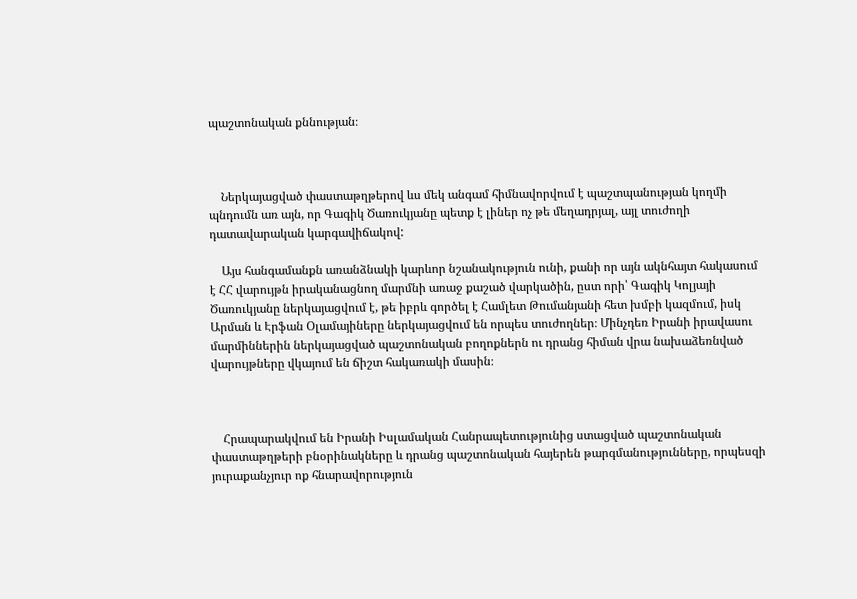պաշտոնական քննության։



    Ներկայացված փաստաթղթերով ևս մեկ անգամ հիմնավորվում է պաշտպանության կողմի պնդումն առ այն, որ Գագիկ Ծառուկյանը պետք է լիներ ոչ թե մեղադրյալ, այլ տուժողի դատավարական կարգավիճակով:

    Այս հանգամանքն առանձնակի կարևոր նշանակություն ունի, քանի որ այն ակնհայտ հակասում է ՀՀ վարույթն իրականացնող մարմնի առաջ քաշած վարկածին, ըստ որի՝ Գագիկ Կոլյայի Ծառուկյանը ներկայացվում է, թե իբրև գործել է Համլետ Թումանյանի հետ խմբի կազմում, իսկ Արման և Էրֆան Օլամայիները ներկայացվում են որպես տուժողներ։ Մինչդեռ Իրանի իրավասու մարմիններին ներկայացված պաշտոնական բողոքներն ու դրանց հիման վրա նախաձեռնված վարույթները վկայում են ճիշտ հակառակի մասին։



    Հրապարակվում են Իրանի Իսլամական Հանրապետությունից ստացված պաշտոնական փաստաթղթերի բնօրինակները և դրանց պաշտոնական հայերեն թարգմանությունները, որպեսզի յուրաքանչյուր ոք հնարավորություն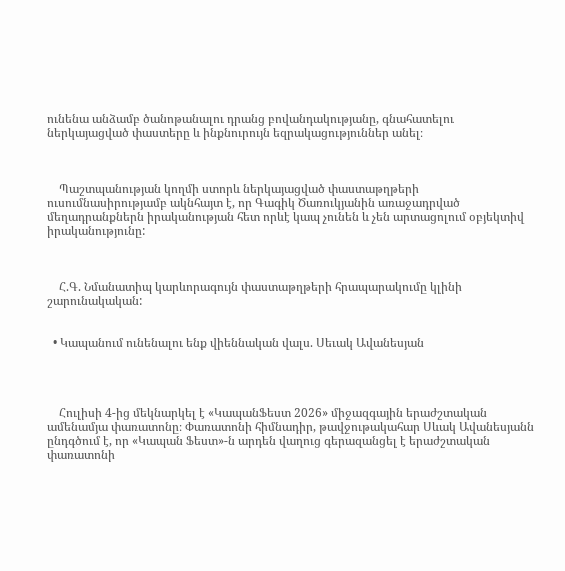ունենա անձամբ ծանոթանալու դրանց բովանդակությանը, գնահատելու ներկայացված փաստերը և ինքնուրույն եզրակացություններ անել։



    Պաշտպանության կողմի ստորև ներկայացված փաստաթղթերի ուսումնասիրությամբ ակնհայտ է, որ Գագիկ Ծառուկյանին առաջադրված մեղադրանքներն իրականության հետ որևէ կապ չունեն և չեն արտացոլում օբյեկտիվ իրականությունը:



    Հ.Գ. Նմանատիպ կարևորագույն փաստաթղթերի հրապարակումը կլինի շարունակական:


  • Կապանում ունենալու ենք վիեննական վալս. Սեւակ Ավանեսյան




    Հուլիսի 4-ից մեկնարկել է «ԿապանՖեստ 2026» միջազգային երաժշտական ամենամյա փառատոնը։ Փառատոնի հիմնադիր, թավջութակահար Սևակ Ավանեսյանն ընդգծում է, որ «Կապան Ֆեստ»-ն արդեն վաղուց գերազանցել է երաժշտական փառատոնի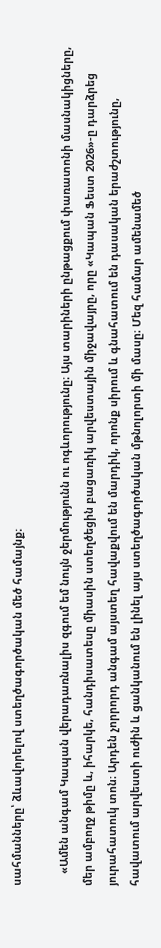սահմանները՝ ձևավորելով ստեղծագործական մեծ համայնք։

    «Ամեն անգամ Կապան վերադառնալիս զգում եմ նույն ջերմությունն ու ոգևորությունը։ Այս տարիների ընթացքում փառատոնի մասնակիցները, մեր ամբողջ թիմը և, իհարկե, հանդիսատեսը միասին ստեղծեցին բացառիկ արվեստային միջավայրը, որը «Կապան Ֆեստ 2026»-ը դարձրեց յուրահատուկ տոն։ Արդեն չորրորդ անգամ այստեղ հավաքվում են մարդիկ, որոնք սիրում և գնահատում են դասական երաժշտությունը, հավատում արվեստի ուժին և ցանկանում են լինել այս ստեղծագործական մթնոլորտի մի մասը։ Մեզ համար ամենամեծ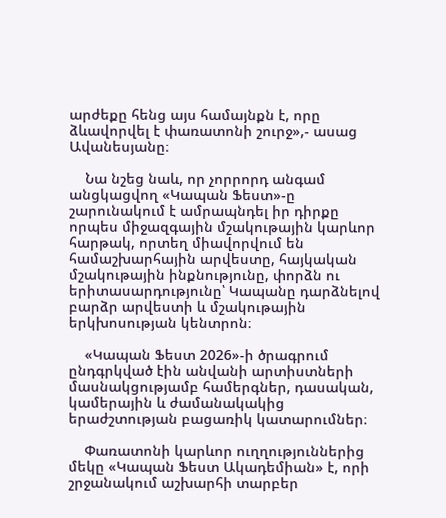արժեքը հենց այս համայնքն է, որը ձևավորվել է փառատոնի շուրջ»,- ասաց Ավանեսյանը։

    Նա նշեց նաև, որ չորրորդ անգամ անցկացվող «Կապան Ֆեստ»-ը շարունակում է ամրապնդել իր դիրքը որպես միջազգային մշակութային կարևոր հարթակ, որտեղ միավորվում են համաշխարհային արվեստը, հայկական մշակութային ինքնությունը, փորձն ու երիտասարդությունը՝ Կապանը դարձնելով բարձր արվեստի և մշակութային երկխոսության կենտրոն։

    «Կապան Ֆեստ 2026»-ի ծրագրում ընդգրկված էին անվանի արտիստների մասնակցությամբ համերգներ, դասական, կամերային և ժամանակակից երաժշտության բացառիկ կատարումներ։

    Փառատոնի կարևոր ուղղություններից մեկը «Կապան Ֆեստ Ակադեմիան» է, որի շրջանակում աշխարհի տարբեր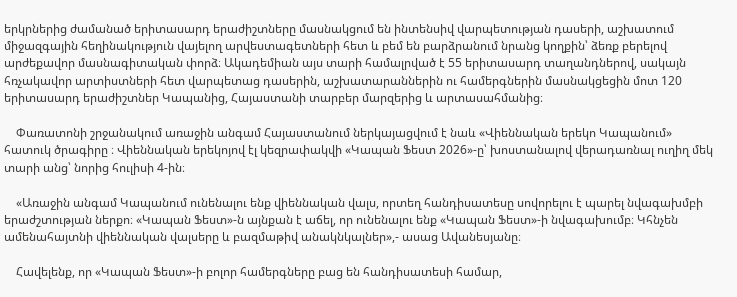երկրներից ժամանած երիտասարդ երաժիշտները մասնակցում են ինտենսիվ վարպետության դասերի, աշխատում միջազգային հեղինակություն վայելող արվեստագետների հետ և բեմ են բարձրանում նրանց կողքին՝ ձեռք բերելով արժեքավոր մասնագիտական փորձ։ Ակադեմիան այս տարի համալրված է 55 երիտասարդ տաղանդներով, սակայն հռչակավոր արտիստների հետ վարպետաց դասերին, աշխատարաններին ու համերգներին մասնակցեցին մոտ 120 երիտասարդ երաժիշտներ Կապանից, Հայաստանի տարբեր մարզերից և արտասահմանից։

    Փառատոնի շրջանակում առաջին անգամ Հայաստանում ներկայացվում է նաև «Վիեննական երեկո Կապանում» հատուկ ծրագիրը ։ Վիեննական երեկոյով էլ կեզրափակվի «Կապան Ֆեստ 2026»-ը՝ խոստանալով վերադառնալ ուղիղ մեկ տարի անց՝ նորից հուլիսի 4-ին։

    «Առաջին անգամ Կապանում ունենալու ենք վիեննական վալս, որտեղ հանդիսատեսը սովորելու է պարել նվագախմբի երաժշտության ներքո։ «Կապան Ֆեստ»-ն այնքան է աճել, որ ունենալու ենք «Կապան Ֆեստ»-ի նվագախումբ։ Կհնչեն ամենահայտնի վիեննական վալսերը և բազմաթիվ անակնկալներ»,- ասաց Ավանեսյանը։

    Հավելենք, որ «Կապան Ֆեստ»-ի բոլոր համերգները բաց են հանդիսատեսի համար,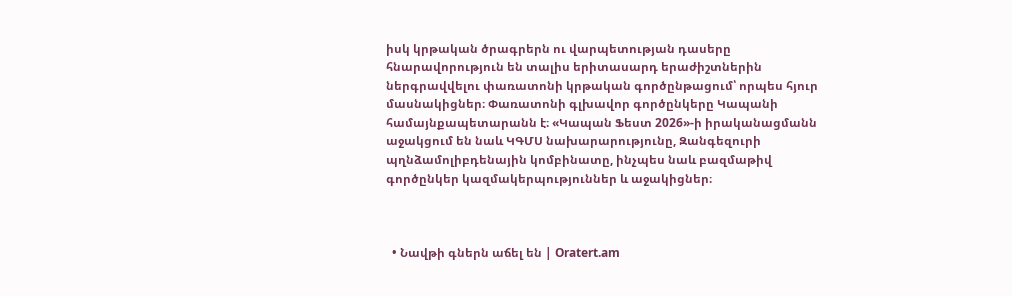իսկ կրթական ծրագրերն ու վարպետության դասերը հնարավորություն են տալիս երիտասարդ երաժիշտներին ներգրավվելու փառատոնի կրթական գործընթացում՝ որպես հյուր մասնակիցներ։ Փառատոնի գլխավոր գործընկերը Կապանի համայնքապետարանն է։ «Կապան Ֆեստ 2026»-ի իրականացմանն աջակցում են նաև ԿԳՄՍ նախարարությունը, Զանգեզուրի պղնձամոլիբդենային կոմբինատը, ինչպես նաև բազմաթիվ գործընկեր կազմակերպություններ և աջակիցներ։



  • Նավթի գներն աճել են | Oratert.am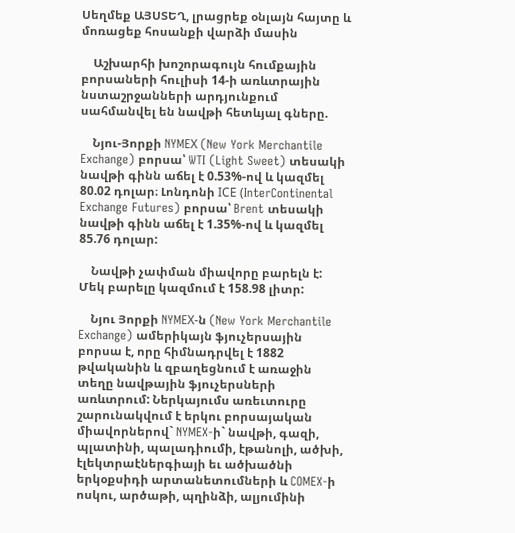Սեղմեք ԱՅՍՏԵՂ, լրացրեք օնլայն հայտը և մոռացեք հոսանքի վարձի մասին

    Աշխարհի խոշորագույն հումքային բորսաների հուլիսի 14-ի առևտրային նստաշրջանների արդյունքում սահմանվել են նավթի հետևյալ գները.

    Նյու-Յորքի NYMEХ (New York Merchantile Exchange) բորսա՝ WTI (Light Sweet) տեսակի նավթի գինն աճել է 0.53%-ով և կազմել 80.02 դոլար։ Լոնդոնի IСE (InterContinental Exchange Futures) բորսա՝ Brent տեսակի նավթի գինն աճել է 1.35%-ով և կազմել 85.76 դոլար:

    Նավթի չափման միավորը բարելն է: Մեկ բարելը կազմում է 158.98 լիտր:

    Նյու Յորքի NYMEХ-ն (New York Merchantile Exchange) ամերիկայն ֆյուչերսային բորսա է, որը հիմնադրվել է 1882 թվականին և զբաղեցնում է առաջին տեղը նավթային ֆյուչերսների առևտրում: Ներկայումս առեւտուրը շարունակվում է երկու բորսայական միավորներով` NYMEX-ի` նավթի, գազի, պլատինի, պալադիումի, էթանոլի, ածխի, էլեկտրաէներգիայի եւ ածխածնի երկօքսիդի արտանետումների և COMEX-ի ոսկու, արծաթի, պղինձի, ալյումինի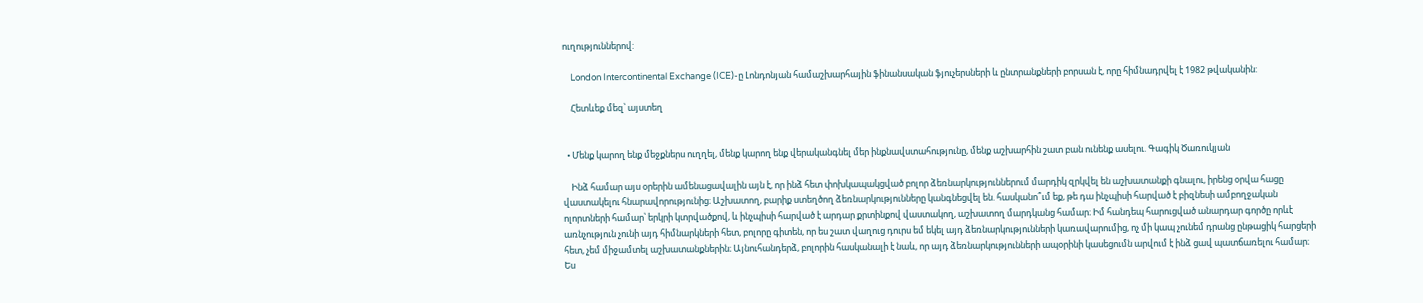ուղություններով:

    London Intercontinental Exchange (ICE)-ը Լոնդոնյան համաշխարհային ֆինանսական ֆյուչերսների և ընտրանքների բորսան է, որը հիմնադրվել է 1982 թվականին:

    Հետևեք մեզ՝ այստեղ


  • Մենք կարող ենք մեջքներս ուղղել, մենք կարող ենք վերականգնել մեր ինքնավստահությունը, մենք աշխարհին շատ բան ունենք ասելու. Գագիկ Ծառուկյան

    Ինձ համար այս օրերին ամենացավալին այն է, որ ինձ հետ փոխկապակցված բոլոր ձեռնարկություններում մարդիկ զրկվել են աշխատանքի գնալու, իրենց օրվա հացը վաստակելու հնարավորությունից։ Աշխատող, բարիք ստեղծող ձեռնարկությունները կանգնեցվել են. հասկանո՞ւմ եք, թե դա ինչպիսի հարված է բիզնեսի ամբողջական ոլորտների համար՝ երկրի կտրվածքով, և ինչպիսի հարված է արդար քրտինքով վաստակող, աշխատող մարդկանց համար։ Իմ հանդեպ հարուցված անարդար գործը որևէ առնչություն չունի այդ հիմնարկների հետ, բոլորը գիտեն, որ ես շատ վաղուց դուրս եմ եկել այդ ձեռնարկությունների կառավարումից, ոչ մի կապ չունեմ դրանց ընթացիկ հարցերի հետ, չեմ միջամտել աշխատանքներին։ Այնուհանդերձ, բոլորին հասկանալի է նաև, որ այդ ձեռնարկությունների ապօրինի կասեցումն արվում է ինձ ցավ պատճառելու համար։ Ես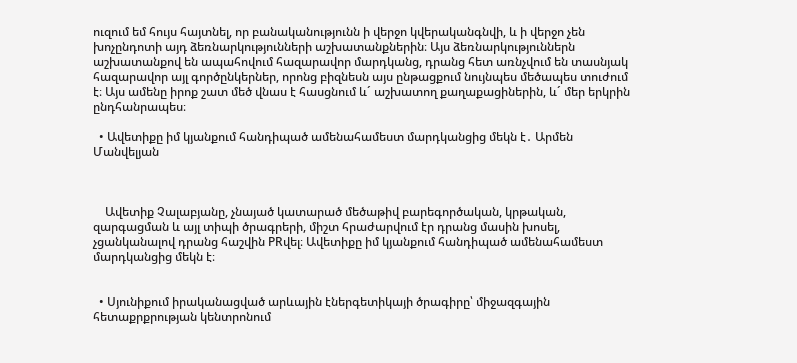ուզում եմ հույս հայտնել, որ բանականությունն ի վերջո կվերականգնվի, և ի վերջո չեն խոչընդոտի այդ ձեռնարկությունների աշխատանքներին։ Այս ձեռնարկություններն աշխատանքով են ապահովում հազարավոր մարդկանց, դրանց հետ առնչվում են տասնյակ հազարավոր այլ գործընկերներ, որոնց բիզնեսն այս ընթացքում նույնպես մեծապես տուժում է։ Այս ամենը իրոք շատ մեծ վնաս է հասցնում և´ աշխատող քաղաքացիներին, և´ մեր երկրին ընդհանրապես։

  • Ավետիքը իմ կյանքում հանդիպած ամենահամեստ մարդկանցից մեկն է․ Արմեն Մանվելյան



    Ավետիք Չալաբյանը, չնայած կատարած մեծաթիվ բարեգործական, կրթական, զարգացման և այլ տիպի ծրագրերի, միշտ հրաժարվում էր դրանց մասին խոսել, չցանկանալով դրանց հաշվին PRվել։ Ավետիքը իմ կյանքում հանդիպած ամենահամեստ մարդկանցից մեկն է։


  • Սյունիքում իրականացված արևային էներգետիկայի ծրագիրը՝ միջազգային հետաքրքրության կենտրոնում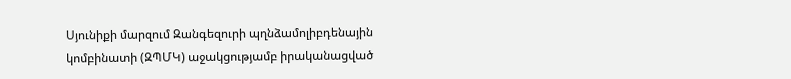Սյունիքի մարզում Զանգեզուրի պղնձամոլիբդենային կոմբինատի (ԶՊՄԿ) աջակցությամբ իրականացված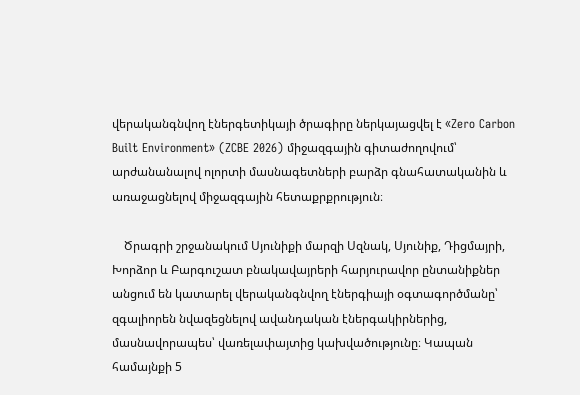վերականգնվող էներգետիկայի ծրագիրը ներկայացվել է «Zero Carbon Built Environment» (ZCBE 2026) միջազգային գիտաժողովում՝ արժանանալով ոլորտի մասնագետների բարձր գնահատականին և առաջացնելով միջազգային հետաքրքրություն։

    Ծրագրի շրջանակում Սյունիքի մարզի Սզնակ, Սյունիք, Դիցմայրի, Խորձոր և Բարգուշատ բնակավայրերի հարյուրավոր ընտանիքներ անցում են կատարել վերականգնվող էներգիայի օգտագործմանը՝ զգալիորեն նվազեցնելով ավանդական էներգակիրներից, մասնավորապես՝ վառելափայտից կախվածությունը։ Կապան համայնքի 5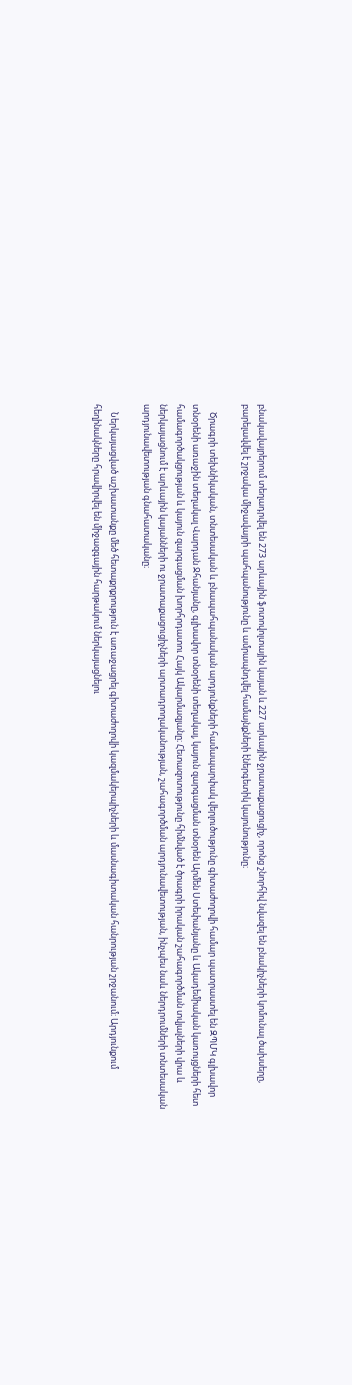բնակավայրերում տեղադրվել են 273 արևային ֆոտովոլտային կայան և 227 արևային ջրատաքացուցիչ, որոնց շնորհիվ նվազել են բնակիչների կոմունալ ծախսերը, բարելավվել է շրջակա միջավայրի պահպանությունը և ամրապնդվել համայնքների էներգետիկ կայունությունը։

    Ծրագրի տեխնիկական, տնտեսական և բնապահպանական արդյունքների համապարփակ վերլուծությունը գիտաժողովի համար պատրաստել են ԶՊՄԿ գլխավոր տնօրենի առաջին տեղակալ Վարդան Ջհանյանը, գլխավոր տնօրենի տեղակալ, կայուն զարգացման տնօրեն Արմեն Ստեփանյանը և Ակադեմիական կառույցների հետ համագործակցության և կայուն զարգացման խորհրդատու Հայկ Ակարմազյանը։ Հետազոտությունը հիմնված է ծրագրի իրական շահագործման տվյալների վրա և ներկայացնում է արևային կայանների ու ջրատաքացուցիչների արտադրողականության, շահագործման արդյունավետության, ինչպես նաև ներդրումների տնտեսական արդյունավետության գնահատականը։

    Ներկայացված աշխատանքը մեծ հետաքրքրություն է առաջացրել գիտաժողովի կազմակերպիչների և մասնագիտական հանրության շրջանում։ Արդյունքում հեղինակները հրավիրվել են միջազգային հարթակում ներկայացնելու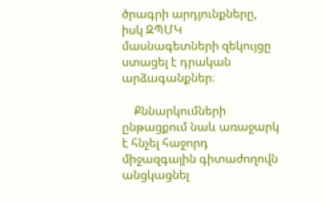ծրագրի արդյունքները, իսկ ԶՊՄԿ մասնագետների զեկույցը ստացել է դրական արձագանքներ։

    Քննարկումների ընթացքում նաև առաջարկ է հնչել հաջորդ միջազգային գիտաժողովն անցկացնել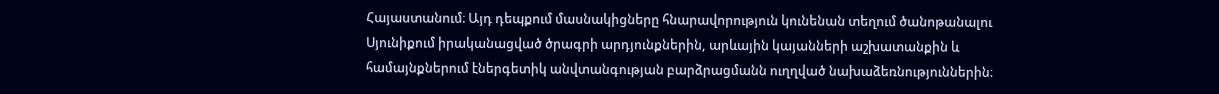Հայաստանում։ Այդ դեպքում մասնակիցները հնարավորություն կունենան տեղում ծանոթանալու Սյունիքում իրականացված ծրագրի արդյունքներին, արևային կայանների աշխատանքին և համայնքներում էներգետիկ անվտանգության բարձրացմանն ուղղված նախաձեռնություններին։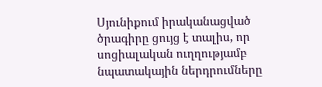Սյունիքում իրականացված ծրագիրը ցույց է տալիս, որ սոցիալական ուղղությամբ նպատակային ներդրումները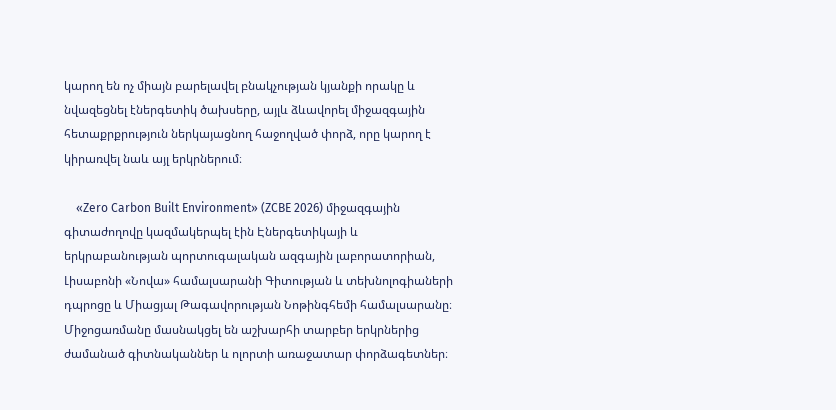կարող են ոչ միայն բարելավել բնակչության կյանքի որակը և նվազեցնել էներգետիկ ծախսերը, այլև ձևավորել միջազգային հետաքրքրություն ներկայացնող հաջողված փորձ, որը կարող է կիրառվել նաև այլ երկրներում։

    «Zero Carbon Built Environment» (ZCBE 2026) միջազգային գիտաժողովը կազմակերպել էին Էներգետիկայի և երկրաբանության պորտուգալական ազգային լաբորատորիան, Լիսաբոնի «Նովա» համալսարանի Գիտության և տեխնոլոգիաների դպրոցը և Միացյալ Թագավորության Նոթինգհեմի համալսարանը։ Միջոցառմանը մասնակցել են աշխարհի տարբեր երկրներից ժամանած գիտնականներ և ոլորտի առաջատար փորձագետներ։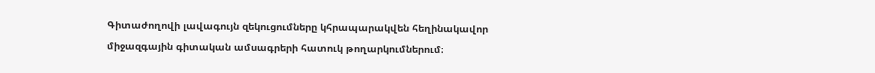Գիտաժողովի լավագույն զեկուցումները կհրապարակվեն հեղինակավոր միջազգային գիտական ամսագրերի հատուկ թողարկումներում։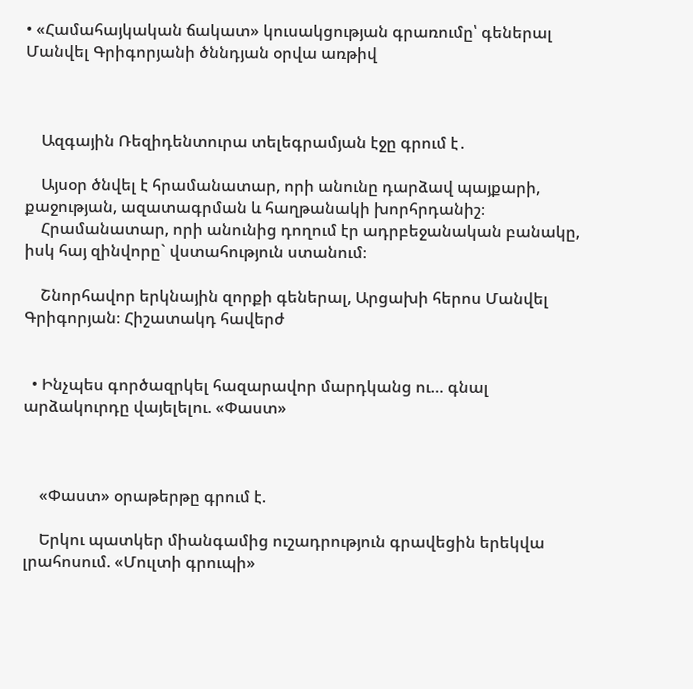• «Համահայկական ճակատ» կուսակցության գրառումը՝ գեներալ Մանվել Գրիգորյանի ծննդյան օրվա առթիվ



    Ազգային Ռեզիդենտուրա տելեգրամյան էջը գրում է․

    Այսօր ծնվել է հրամանատար, որի անունը դարձավ պայքարի, քաջության, ազատագրման և հաղթանակի խորհրդանիշ։
    Հրամանատար, որի անունից դողում էր ադրբեջանական բանակը, իսկ հայ զինվորը` վստահություն ստանում։

    Շնորհավոր երկնային զորքի գեներալ, Արցախի հերոս Մանվել Գրիգորյան։ Հիշատակդ հավերժ


  • Ինչպես գործազրկել հազարավոր մարդկանց ու… գնալ արձակուրդը վայելելու. «Փաստ»



    «Փաստ» օրաթերթը գրում է.

    Երկու պատկեր միանգամից ուշադրություն գրավեցին երեկվա լրահոսում. «Մուլտի գրուպի»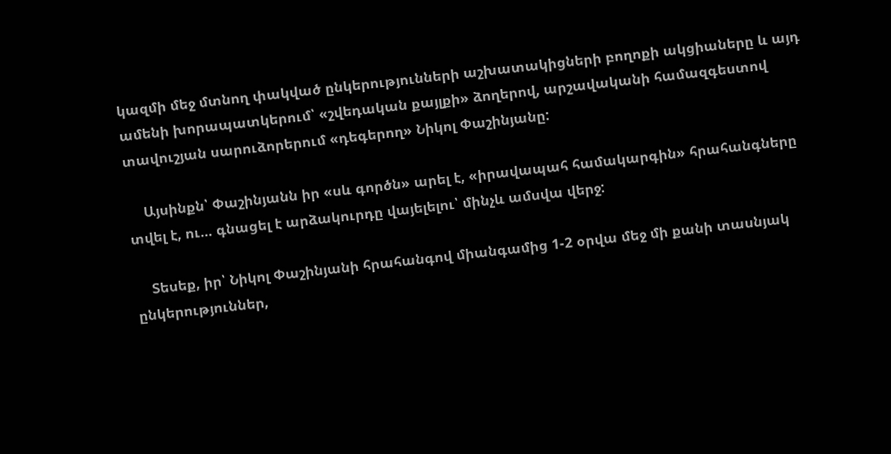կազմի մեջ մտնող փակված ընկերությունների աշխատակիցների բողոքի ակցիաները և այդ ամենի խորապատկերում՝ «շվեդական քայլքի» ձողերով, արշավականի համազգեստով տավուշյան սարուձորերում «դեգերող» Նիկոլ Փաշինյանը:

    Այսինքն՝ Փաշինյանն իր «սև գործն» արել է, «իրավապահ համակարգին» հրահանգները տվել է, ու… գնացել է արձակուրդը վայելելու՝ մինչև ամսվա վերջ:

    Տեսեք, իր՝ Նիկոլ Փաշինյանի հրահանգով միանգամից 1-2 օրվա մեջ մի քանի տասնյակ ընկերություններ,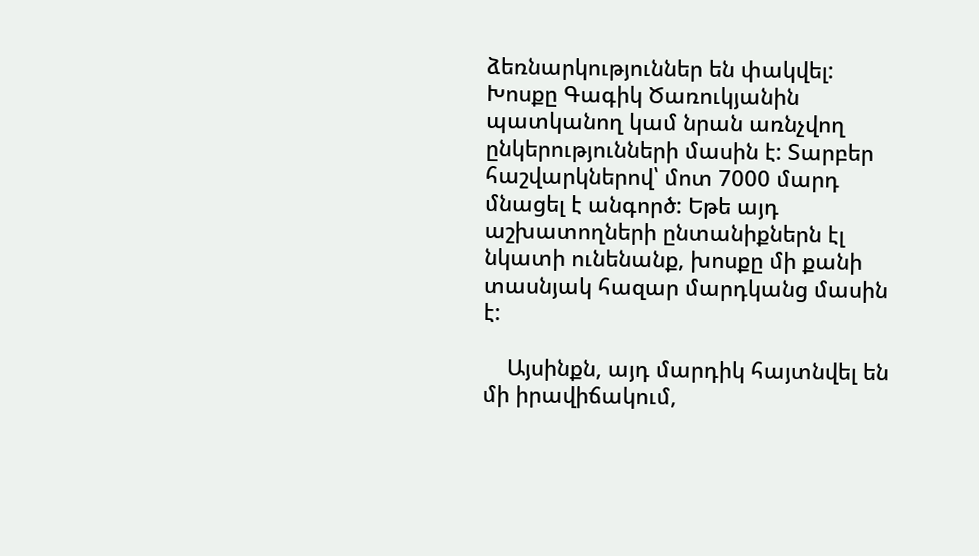ձեռնարկություններ են փակվել: Խոսքը Գագիկ Ծառուկյանին պատկանող կամ նրան առնչվող ընկերությունների մասին է: Տարբեր հաշվարկներով՝ մոտ 7000 մարդ մնացել է անգործ: Եթե այդ աշխատողների ընտանիքներն էլ նկատի ունենանք, խոսքը մի քանի տասնյակ հազար մարդկանց մասին է:

    Այսինքն, այդ մարդիկ հայտնվել են մի իրավիճակում,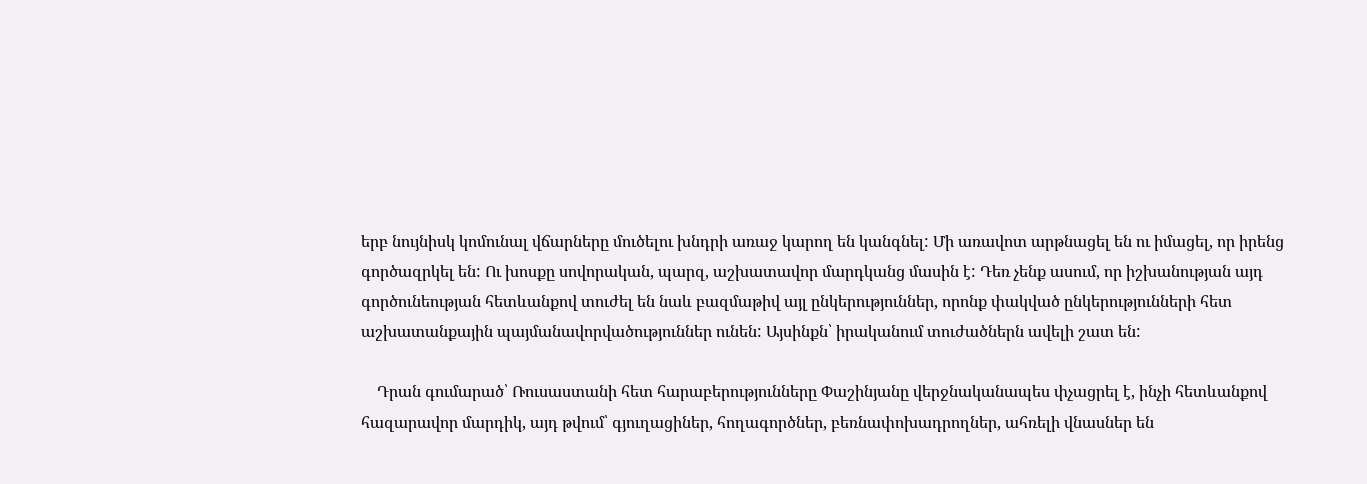երբ նույնիսկ կոմունալ վճարները մուծելու խնդրի առաջ կարող են կանգնել: Մի առավոտ արթնացել են ու իմացել, որ իրենց գործազրկել են: Ու խոսքը սովորական, պարզ, աշխատավոր մարդկանց մասին է: Դեռ չենք ասում, որ իշխանության այդ գործունեության հետևանքով տուժել են նաև բազմաթիվ այլ ընկերություններ, որոնք փակված ընկերությունների հետ աշխատանքային պայմանավորվածություններ ունեն: Այսինքն՝ իրականում տուժածներն ավելի շատ են:

    Դրան գումարած՝ Ռուսաստանի հետ հարաբերությունները Փաշինյանը վերջնականապես փչացրել է, ինչի հետևանքով հազարավոր մարդիկ, այդ թվում՝ գյուղացիներ, հողագործներ, բեռնափոխադրողներ, ահռելի վնասներ են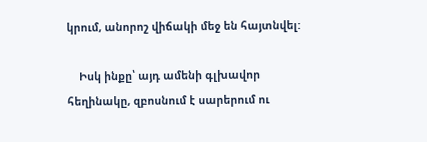կրում, անորոշ վիճակի մեջ են հայտնվել:

    Իսկ ինքը՝ այդ ամենի գլխավոր հեղինակը, զբոսնում է սարերում ու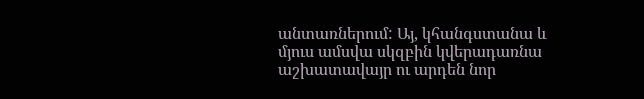անտառներում: Այ, կհանգստանա և մյուս ամսվա սկզբին կվերադառնա աշխատավայր ու արդեն նոր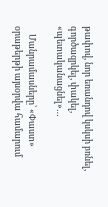թափով, նոր եռանդով կսկսի բռնել, գործազրկել, փակել, «պետականացնել»…

    Մանրամասները՝ «Փաստ» օրաթերթի այսօրվա համարում